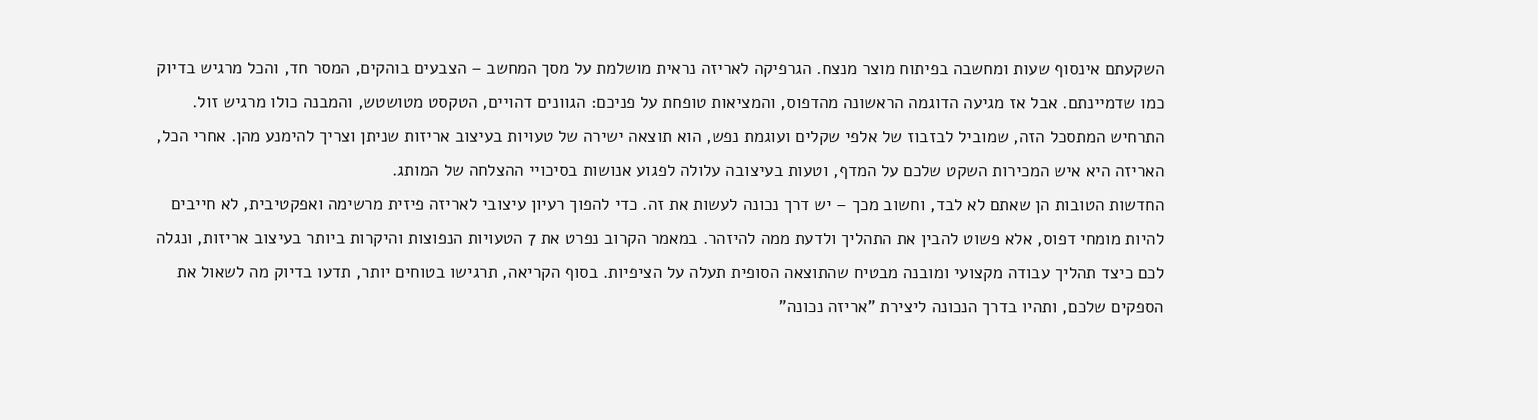השקעתם אינסוף שעות ומחשבה בפיתוח מוצר מנצח. הגרפיקה לאריזה נראית מושלמת על מסך המחשב – הצבעים בוהקים, המסר חד, והכל מרגיש בדיוק כמו שדמיינתם. אבל אז מגיעה הדוגמה הראשונה מהדפוס, והמציאות טופחת על פניכם: הגוונים דהויים, הטקסט מטושטש, והמבנה כולו מרגיש זול. התרחיש המתסכל הזה, שמוביל לבזבוז של אלפי שקלים ועוגמת נפש, הוא תוצאה ישירה של טעויות בעיצוב אריזות שניתן וצריך להימנע מהן. אחרי הכל, האריזה היא איש המכירות השקט שלכם על המדף, וטעות בעיצובה עלולה לפגוע אנושות בסיכויי ההצלחה של המותג.
החדשות הטובות הן שאתם לא לבד, וחשוב מכך – יש דרך נכונה לעשות את זה. כדי להפוך רעיון עיצובי לאריזה פיזית מרשימה ואפקטיבית, לא חייבים להיות מומחי דפוס, אלא פשוט להבין את התהליך ולדעת ממה להיזהר. במאמר הקרוב נפרט את 7 הטעויות הנפוצות והיקרות ביותר בעיצוב אריזות, ונגלה לכם כיצד תהליך עבודה מקצועי ומובנה מבטיח שהתוצאה הסופית תעלה על הציפיות. בסוף הקריאה, תרגישו בטוחים יותר, תדעו בדיוק מה לשאול את הספקים שלכם, ותהיו בדרך הנכונה ליצירת "אריזה נכונה"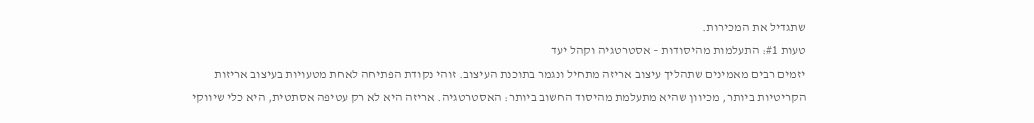שתגדיל את המכירות.
טעות #1: התעלמות מהיסודות – אסטרטגיה וקהל יעד
יזמים רבים מאמינים שתהליך עיצוב אריזה מתחיל ונגמר בתוכנת העיצוב. זוהי נקודת הפתיחה לאחת מטעויות בעיצוב אריזות הקריטיות ביותר, מכיוון שהיא מתעלמת מהיסוד החשוב ביותר: האסטרטגיה. אריזה היא לא רק עטיפה אסתטית, היא כלי שיווקי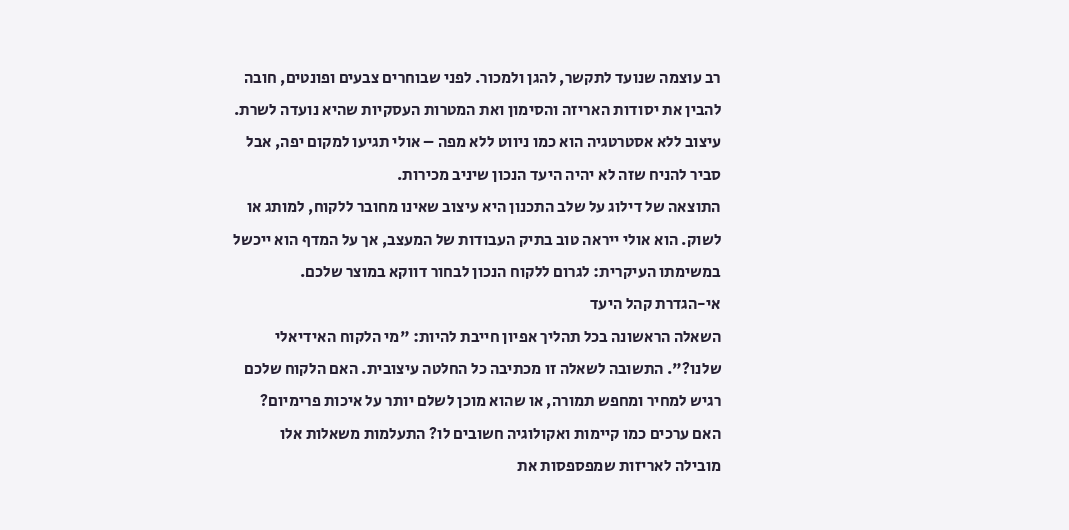רב עוצמה שנועד לתקשר, להגן ולמכור. לפני שבוחרים צבעים ופונטים, חובה להבין את יסודות האריזה והסימון ואת המטרות העסקיות שהיא נועדה לשרת. עיצוב ללא אסטרטגיה הוא כמו ניווט ללא מפה – אולי תגיעו למקום יפה, אבל סביר להניח שזה לא יהיה היעד הנכון שיניב מכירות.
התוצאה של דילוג על שלב התכנון היא עיצוב שאינו מחובר ללקוח, למותג או לשוק. הוא אולי ייראה טוב בתיק העבודות של המעצב, אך על המדף הוא ייכשל במשימתו העיקרית: לגרום ללקוח הנכון לבחור דווקא במוצר שלכם.
אי-הגדרת קהל היעד
השאלה הראשונה בכל תהליך אפיון חייבת להיות: "מי הלקוח האידיאלי שלנו?". התשובה לשאלה זו מכתיבה כל החלטה עיצובית. האם הלקוח שלכם רגיש למחיר ומחפש תמורה, או שהוא מוכן לשלם יותר על איכות פרימיום? האם ערכים כמו קיימות ואקולוגיה חשובים לו? התעלמות משאלות אלו מובילה לאריזות שמפספסות את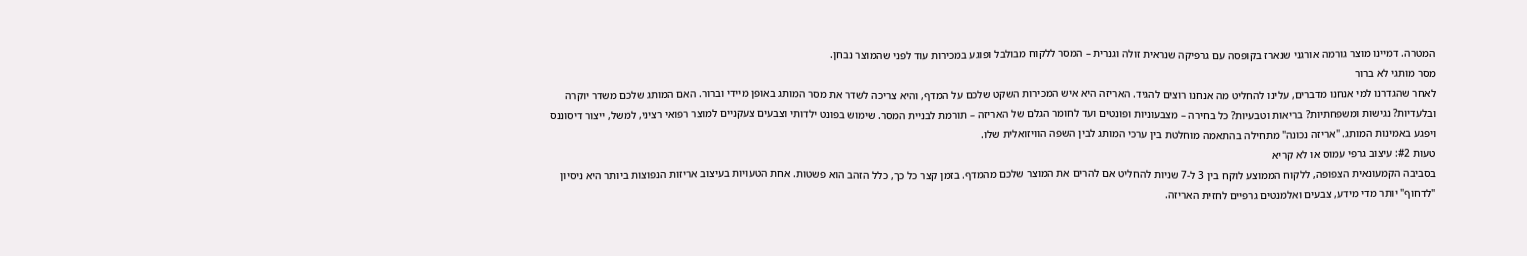המטרה. דמיינו מוצר גורמה אורגני שנארז בקופסה עם גרפיקה שנראית זולה וגנרית – המסר ללקוח מבולבל ופוגע במכירות עוד לפני שהמוצר נבחן.
מסר מותגי לא ברור
לאחר שהגדרנו למי אנחנו מדברים, עלינו להחליט מה אנחנו רוצים להגיד. האריזה היא איש המכירות השקט שלכם על המדף, והיא צריכה לשדר את מסר המותג באופן מיידי וברור. האם המותג שלכם משדר יוקרה ובלעדיות? נגישות ומשפחתיות? בריאות וטבעיות? כל בחירה – מצבעוניות ופונטים ועד לחומר הגלם של האריזה – תורמת לבניית המסר. שימוש בפונט ילדותי וצבעים צעקניים למוצר רפואי רציני, למשל, ייצור דיסוננס ויפגע באמינות המותג. "אריזה נכונה" מתחילה בהתאמה מוחלטת בין ערכי המותג לבין השפה הוויזואלית שלו.
טעות #2: עיצוב גרפי עמוס או לא קריא
בסביבה הקמעונאית הצפופה, ללקוח הממוצע לוקח בין 3 ל-7 שניות להחליט אם להרים את המוצר שלכם מהמדף. בזמן קצר כל כך, כלל הזהב הוא פשטות. אחת הטעויות בעיצוב אריזות הנפוצות ביותר היא ניסיון "לדחוף" יותר מדי מידע, צבעים ואלמנטים גרפיים לחזית האריזה.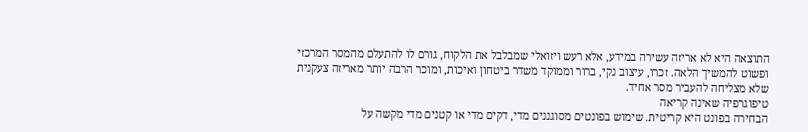התוצאה היא לא אריזה עשירה במידע, אלא רעש ויזואלי שמבלבל את הלקוח, גורם לו להתעלם מהמסר המרכזי ופשוט להמשיך הלאה. זכרו, עיצוב נקי, ברור וממוקד משדר ביטחון ואיכות, ומוכר הרבה יותר מאריזה צעקנית שלא מצליחה להעביר מסר אחיד.
טיפוגרפיה שאינה קריאה
הבחירה בפונט היא קריטית. שימוש בפונטים מסוגננים מדי, דקים מדי או קטנים מדי מקשה על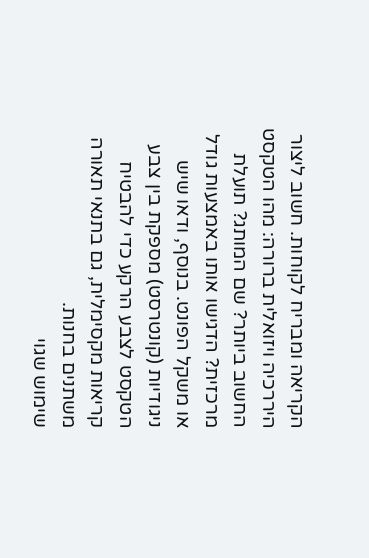הקריאה ומבריח לקוחות. חשוב ליצור היררכיה ויזואלית ברורה: מהו הטקסט החשוב ביותר? שם המותג? תועלת מרכזית? הדגישו אותו באמצעות גודל או משקל הפונט. בנוסף, ודאו שיש ניגודיות (קונטרסט) מספקת בין צבע הטקסט לצבע הרקע כדי להבטיח קריאות מקסימלית, גם בתנאי תאורה משתנים בחנות.
שימוש שגוי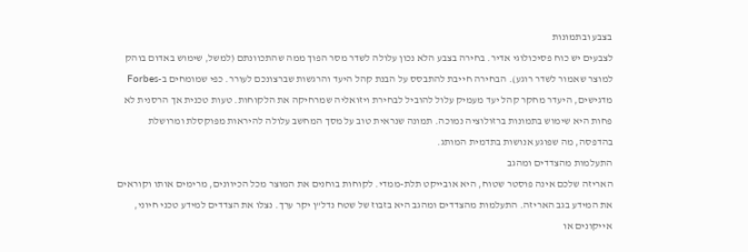בצבע ובתמונות
לצבעים יש כוח פסיכולוגי אדיר. בחירה בצבע הלא נכון עלולה לשדר מסר הפוך ממה שהתכוונתם (למשל, שימוש באדום בוהק למוצר שאמור לשדר רוגע). הבחירה חייבת להתבסס על הבנת קהל היעד והרגשות שברצונכם לעורר. כפי שמומחים ב-Forbes מדגישים, היעדר מחקר קהל יעד מעמיק עלול להוביל לבחירת ויזואליה שמרחיקה את הלקוחות. טעות טכנית אך הרסנית לא פחות היא שימוש בתמונות ברזולוציה נמוכה. תמונה שנראית טוב על מסך המחשב עלולה להיראות מפוקסלת ומרושלת בהדפסה, מה שפוגע אנושות בתדמית המותג.
התעלמות מהצדדים ומהגב
האריזה שלכם אינה פוסטר שטוח, היא אובייקט תלת-ממדי. לקוחות בוחנים את המוצר מכל הכיוונים, מרימים אותו וקוראים את המידע בגב האריזה. התעלמות מהצדדים ומהגב היא בזבוז של שטח נדל"ן יקר ערך. נצלו את הצדדים למידע טכני חיוני, אייקונים או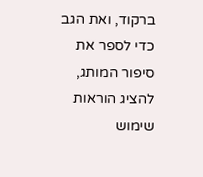ברקוד, ואת הגב כדי לספר את סיפור המותג, להציג הוראות שימוש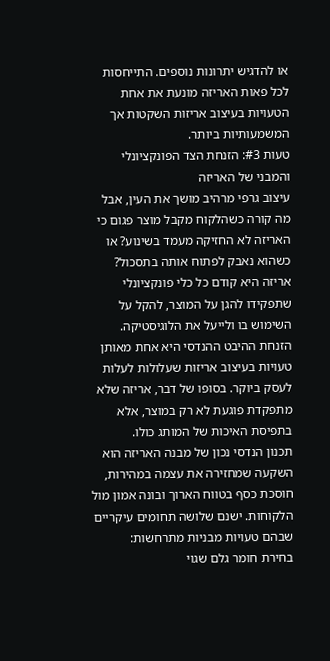או להדגיש יתרונות נוספים. התייחסות לכל פאות האריזה מונעת את אחת הטעויות בעיצוב אריזות השקטות אך המשמעותיות ביותר.
טעות #3: הזנחת הצד הפונקציונלי והמבני של האריזה
עיצוב גרפי מרהיב מושך את העין, אבל מה קורה כשהלקוח מקבל מוצר פגום כי האריזה לא החזיקה מעמד בשינוע? או כשהוא נאבק לפתוח אותה בתסכול? אריזה היא קודם כל כלי פונקציונלי שתפקידו להגן על המוצר, להקל על השימוש בו ולייעל את הלוגיסטיקה. הזנחת ההיבט ההנדסי היא אחת מאותן טעויות בעיצוב אריזות שעלולות לעלות לעסק ביוקר. בסופו של דבר, אריזה שלא מתפקדת פוגעת לא רק במוצר, אלא בתפיסת האיכות של המותג כולו.
תכנון הנדסי נכון של מבנה האריזה הוא השקעה שמחזירה את עצמה במהירות, חוסכת כסף בטווח הארוך ובונה אמון מול הלקוחות. ישנם שלושה תחומים עיקריים שבהם טעויות מבניות מתרחשות:
בחירת חומר גלם שגוי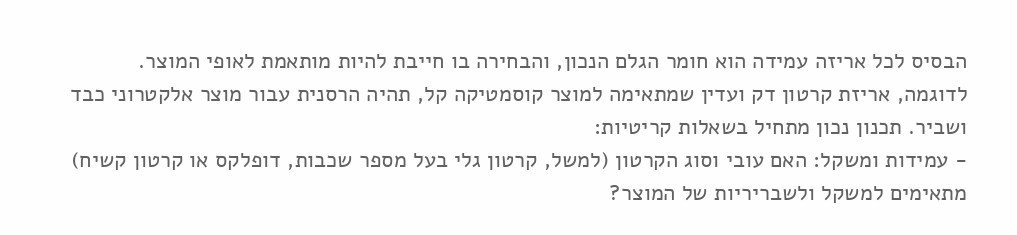הבסיס לכל אריזה עמידה הוא חומר הגלם הנכון, והבחירה בו חייבת להיות מותאמת לאופי המוצר. לדוגמה, אריזת קרטון דק ועדין שמתאימה למוצר קוסמטיקה קל, תהיה הרסנית עבור מוצר אלקטרוני כבד ושביר. תכנון נכון מתחיל בשאלות קריטיות:
- עמידות ומשקל: האם עובי וסוג הקרטון (למשל, קרטון גלי בעל מספר שכבות, דופלקס או קרטון קשיח) מתאימים למשקל ולשבריריות של המוצר?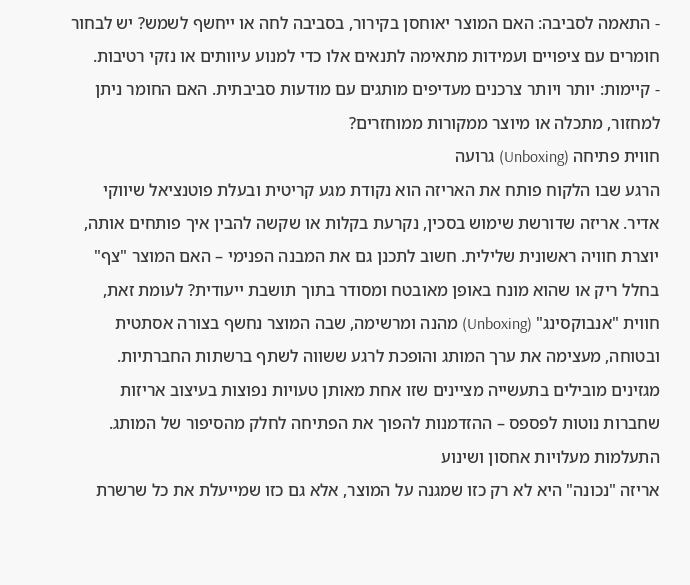- התאמה לסביבה: האם המוצר יאוחסן בקירור, בסביבה לחה או ייחשף לשמש? יש לבחור חומרים עם ציפויים ועמידות מתאימה לתנאים אלו כדי למנוע עיוותים או נזקי רטיבות.
- קיימות: יותר ויותר צרכנים מעדיפים מותגים עם מודעות סביבתית. האם החומר ניתן למחזור, מתכלה או מיוצר ממקורות ממוחזרים?
חווית פתיחה (Unboxing) גרועה
הרגע שבו הלקוח פותח את האריזה הוא נקודת מגע קריטית ובעלת פוטנציאל שיווקי אדיר. אריזה שדורשת שימוש בסכין, נקרעת בקלות או שקשה להבין איך פותחים אותה, יוצרת חוויה ראשונית שלילית. חשוב לתכנן גם את המבנה הפנימי – האם המוצר "צף" בחלל ריק או שהוא מונח באופן מאובטח ומסודר בתוך תושבת ייעודית? לעומת זאת, חווית "אנבוקסינג" (Unboxing) מהנה ומרשימה, שבה המוצר נחשף בצורה אסתטית ובטוחה, מעצימה את ערך המותג והופכת לרגע ששווה לשתף ברשתות החברתיות. מגזינים מובילים בתעשייה מציינים שזו אחת מאותן טעויות נפוצות בעיצוב אריזות שחברות נוטות לפספס – ההזדמנות להפוך את הפתיחה לחלק מהסיפור של המותג.
התעלמות מעלויות אחסון ושינוע
אריזה "נכונה" היא לא רק כזו שמגנה על המוצר, אלא גם כזו שמייעלת את כל שרשרת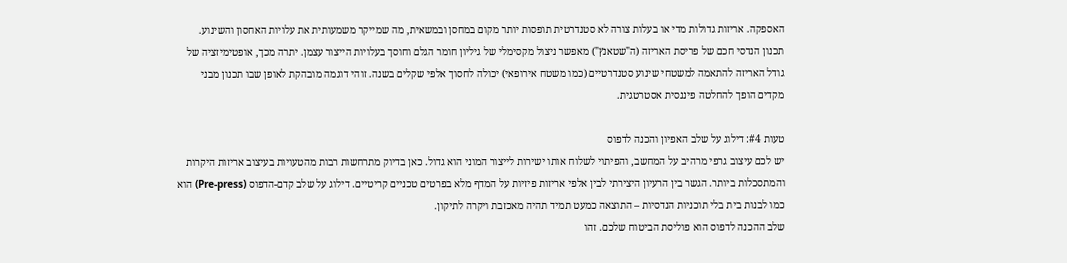האספקה. אריזות גדולות מדי או בעלות צורה לא סטנדרטית תופסות יותר מקום במחסן ובמשאית, מה שמייקר משמעותית את עלויות האחסון והשינוע. תכנון הנדסי חכם של פריסת האריזה (ה"שטאנץ") מאפשר ניצול מקסימלי של גיליון חומר הגלם וחוסך בעלויות הייצור עצמן. יתרה מכך, אופטימיזציה של גודל האריזה להתאמה למשטחי שינוע סטנדרטיים (כמו משטח אירופאי) יכולה לחסוך אלפי שקלים בשנה. זוהי דוגמה מובהקת לאופן שבו תכנון מבני מקדים הופך להחלטה פיננסית אסטרטגית.

טעות #4: דילוג על שלב האפיון והכנה לדפוס
יש לכם עיצוב גרפי מרהיב על המחשב, והפיתוי לשלוח אותו ישירות לייצור המוני הוא גדול. כאן בדיוק מתרחשות רבות מהטעויות בעיצוב אריזות היקרות והמתסכלות ביותר. הגשר בין הרעיון היצירתי לבין אלפי אריזות פיזיות על המדף מלא בפרטים טכניים קריטיים. דילוג על שלב קדם-הדפוס (Pre-press) הוא כמו לבנות בית בלי תוכניות הנדסיות – התוצאה כמעט תמיד תהיה מאכזבת ויקרה לתיקון.
שלב ההכנה לדפוס הוא פוליסת הביטוח שלכם. זהו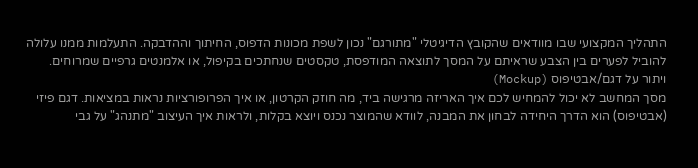התהליך המקצועי שבו מוודאים שהקובץ הדיגיטלי "מתורגם" נכון לשפת מכונות הדפוס, החיתוך וההדבקה. התעלמות ממנו עלולה להוביל לפערים בין הצבע שראיתם על המסך לתוצאה המודפסת, טקסטים שנחתכים בקיפול, או אלמנטים גרפיים שמרוחים.
ויתור על דגם/אבטיפוס (Mockup)
מסך המחשב לא יכול להמחיש לכם איך האריזה מרגישה ביד, מה חוזק הקרטון, או איך הפרופורציות נראות במציאות. דגם פיזי (אבטיפוס) הוא הדרך היחידה לבחון את המבנה, לוודא שהמוצר נכנס ויוצא בקלות, ולראות איך העיצוב "מתנהג" על גבי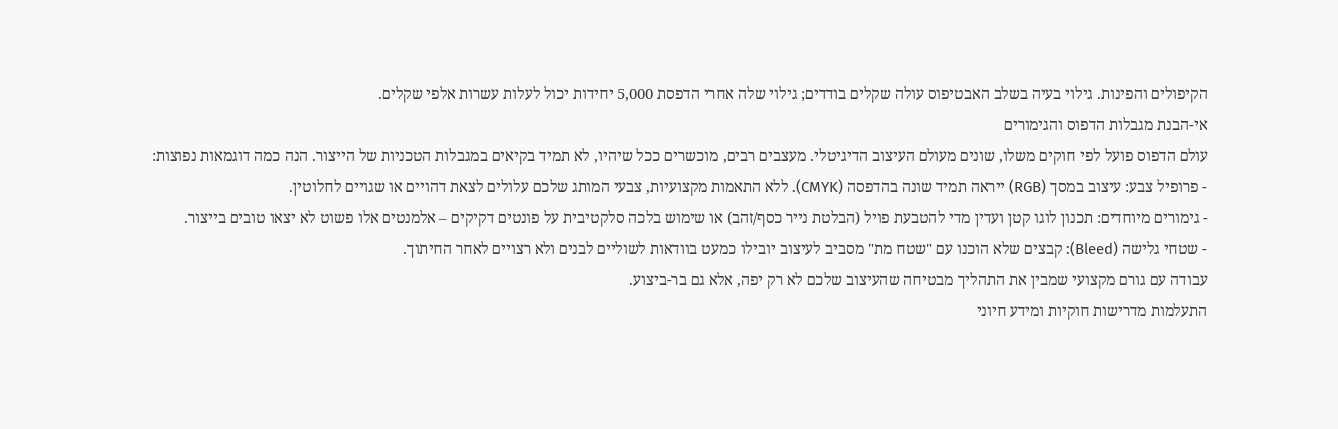הקיפולים והפינות. גילוי בעיה בשלב האבטיפוס עולה שקלים בודדים; גילוי שלה אחרי הדפסת 5,000 יחידות יכול לעלות עשרות אלפי שקלים.
אי-הבנת מגבלות הדפוס והגימורים
עולם הדפוס פועל לפי חוקים משלו, שונים מעולם העיצוב הדיגיטלי. מעצבים רבים, מוכשרים ככל שיהיו, לא תמיד בקיאים במגבלות הטכניות של הייצור. הנה כמה דוגמאות נפוצות:
- פרופיל צבע: עיצוב במסך (RGB) ייראה תמיד שונה בהדפסה (CMYK). ללא התאמות מקצועיות, צבעי המותג שלכם עלולים לצאת דהויים או שגויים לחלוטין.
- גימורים מיוחדים: תכנון לוגו קטן ועדין מדי להטבעת פויל (הבלטת נייר כסף/זהב) או שימוש בלכה סלקטיבית על פונטים דקיקים – אלמנטים אלו פשוט לא יצאו טובים בייצור.
- שטחי גלישה (Bleed): קבצים שלא הוכנו עם "שטח מת" מסביב לעיצוב יובילו כמעט בוודאות לשוליים לבנים ולא רצויים לאחר החיתוך.
עבודה עם גורם מקצועי שמבין את התהליך מבטיחה שהעיצוב שלכם לא רק יפה, אלא גם בר-ביצוע.
התעלמות מדרישות חוקיות ומידע חיוני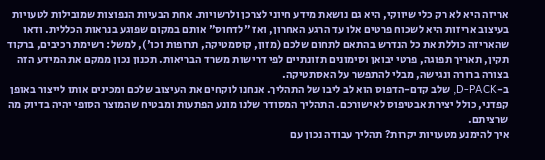אריזה היא לא רק כלי שיווקי, היא גם נושאת מידע חיוני לצרכן ולרשויות. אחת הבעיות הנפוצות שמובילות לטעויות בעיצוב אריזות היא לשכוח פרטים אלו עד הרגע האחרון, ואז "לדחוס" אותם במקום שפוגע בנראות הכללית. ודאו שהאריזה כוללת את כל הנדרש בהתאם לתחום שלכם (מזון, קוסמטיקה, תרופות וכו'), למשל: רשימת רכיבים, ברקוד תקין, תאריך תפוגה, פרטי יבואן וסימונים תזונתיים לפי דרישות משרד הבריאות. תכנון נכון ממקם את המידע הזה בצורה ברורה ונגישה, מבלי להתפשר על האסתטיקה.
ב-D-PACK, שלב קדם-הדפוס הוא לב ליבו של התהליך. אנחנו לוקחים את העיצוב שלכם ומכינים אותו לייצור באופן קפדני, כולל יצירת אבטיפוס לאישורכם. התהליך המסודר שלנו מונע הפתעות ומבטיח שהמוצר הסופי יהיה בדיוק מה שרציתם.
איך להימנע מטעויות יקרות? תהליך עבודה נכון עם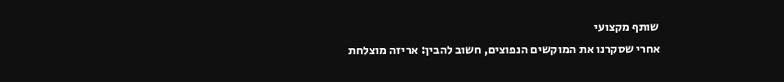שותף מקצועי
אחרי שסקרנו את המוקשים הנפוצים, חשוב להבין: אריזה מוצלחת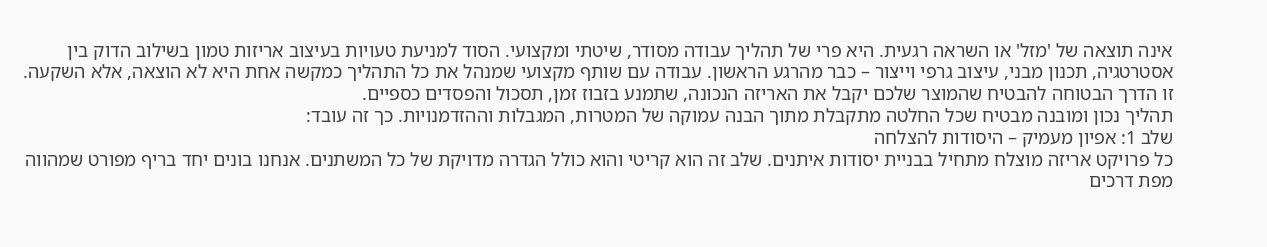אינה תוצאה של 'מזל' או השראה רגעית. היא פרי של תהליך עבודה מסודר, שיטתי ומקצועי. הסוד למניעת טעויות בעיצוב אריזות טמון בשילוב הדוק בין אסטרטגיה, תכנון מבני, עיצוב גרפי וייצור – כבר מהרגע הראשון. עבודה עם שותף מקצועי שמנהל את כל התהליך כמקשה אחת היא לא הוצאה, אלא השקעה. זו הדרך הבטוחה להבטיח שהמוצר שלכם יקבל את האריזה הנכונה, שתמנע בזבוז זמן, תסכול והפסדים כספיים.
תהליך נכון ומובנה מבטיח שכל החלטה מתקבלת מתוך הבנה עמוקה של המטרות, המגבלות וההזדמנויות. כך זה עובד:
שלב 1: אפיון מעמיק – היסודות להצלחה
כל פרויקט אריזה מוצלח מתחיל בבניית יסודות איתנים. שלב זה הוא קריטי והוא כולל הגדרה מדויקת של כל המשתנים. אנחנו בונים יחד בריף מפורט שמהווה מפת דרכים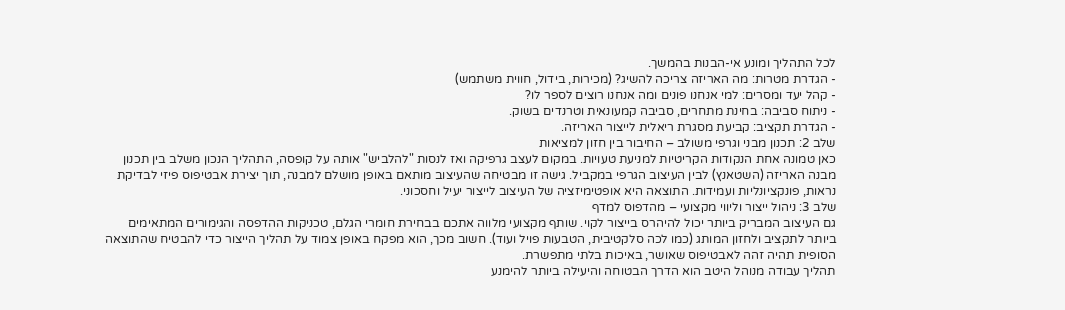לכל התהליך ומונע אי-הבנות בהמשך.
- הגדרת מטרות: מה האריזה צריכה להשיג? (מכירות, בידול, חווית משתמש)
- קהל יעד ומסרים: למי אנחנו פונים ומה אנחנו רוצים לספר לו?
- ניתוח סביבה: בחינת מתחרים, סביבה קמעונאית וטרנדים בשוק.
- הגדרת תקציב: קביעת מסגרת ריאלית לייצור האריזה.
שלב 2: תכנון מבני וגרפי משולב – החיבור בין חזון למציאות
כאן טמונה אחת הנקודות הקריטיות למניעת טעויות. במקום לעצב גרפיקה ואז לנסות "להלביש" אותה על קופסה, התהליך הנכון משלב בין תכנון מבנה האריזה (השטאנץ) לבין העיצוב הגרפי במקביל. גישה זו מבטיחה שהעיצוב מותאם באופן מושלם למבנה, תוך יצירת אבטיפוס פיזי לבדיקת נראות, פונקציונליות ועמידות. התוצאה היא אופטימיזציה של העיצוב לייצור יעיל וחסכוני.
שלב 3: ניהול ייצור וליווי מקצועי – מהדפוס למדף
גם העיצוב המבריק ביותר יכול להיהרס בייצור לקוי. שותף מקצועי מלווה אתכם בבחירת חומרי הגלם, טכניקות ההדפסה והגימורים המתאימים ביותר לתקציב ולחזון המותג (כמו לכה סלקטיבית, הטבעות פויל ועוד). חשוב מכך, הוא מפקח באופן צמוד על תהליך הייצור כדי להבטיח שהתוצאה הסופית תהיה זהה לאבטיפוס שאושר, באיכות בלתי מתפשרת.
תהליך עבודה מנוהל היטב הוא הדרך הבטוחה והיעילה ביותר להימנע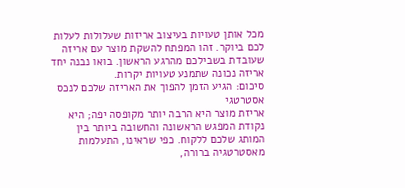מכל אותן טעויות בעיצוב אריזות שעלולות לעלות לכם ביוקר. זהו המפתח להשקת מוצר עם אריזה שעובדת בשבילכם מהרגע הראשון. בואו נבנה יחד אריזה נכונה שתמנע טעויות יקרות.
סיכום: הגיע הזמן להפוך את האריזה שלכם לנכס אסטרטגי
אריזת מוצר היא הרבה יותר מקופסה יפה; היא נקודת המפגש הראשונה והחשובה ביותר בין המותג שלכם ללקוח. כפי שראינו, התעלמות מאסטרטגיה ברורה,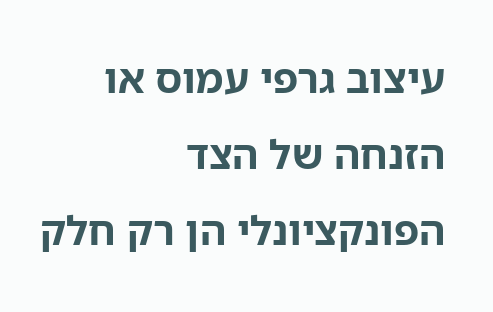עיצוב גרפי עמוס או הזנחה של הצד הפונקציונלי הן רק חלק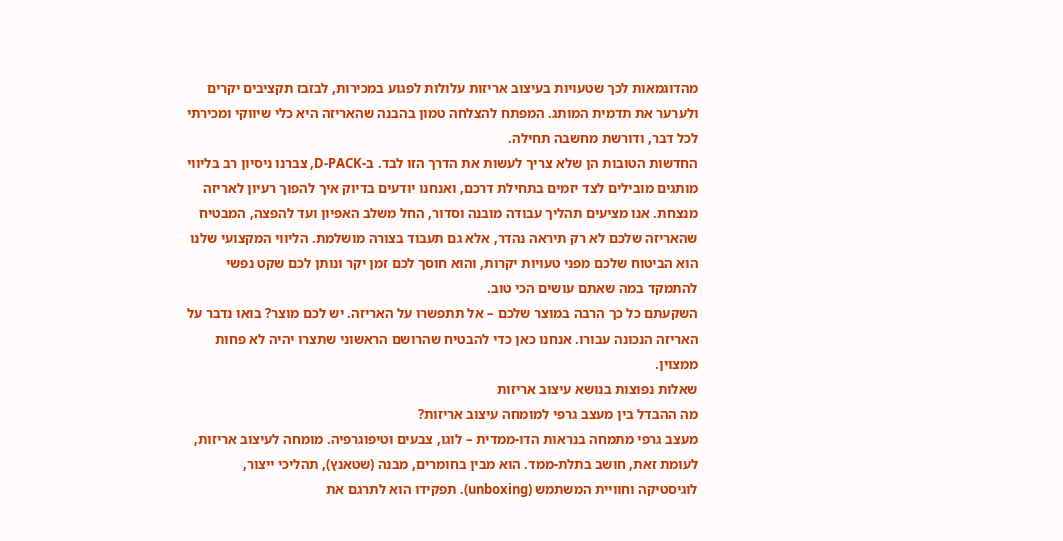מהדוגמאות לכך שטעויות בעיצוב אריזות עלולות לפגוע במכירות, לבזבז תקציבים יקרים ולערער את תדמית המותג. המפתח להצלחה טמון בהבנה שהאריזה היא כלי שיווקי ומכירתי לכל דבר, ודורשת מחשבה תחילה.
החדשות הטובות הן שלא צריך לעשות את הדרך הזו לבד. ב-D-PACK, צברנו ניסיון רב בליווי מותגים מובילים לצד יזמים בתחילת דרכם, ואנחנו יודעים בדיוק איך להפוך רעיון לאריזה מנצחת. אנו מציעים תהליך עבודה מובנה וסדור, החל משלב האפיון ועד להפצה, המבטיח שהאריזה שלכם לא רק תיראה נהדר, אלא גם תעבוד בצורה מושלמת. הליווי המקצועי שלנו הוא הביטוח שלכם מפני טעויות יקרות, והוא חוסך לכם זמן יקר ונותן לכם שקט נפשי להתמקד במה שאתם עושים הכי טוב.
השקעתם כל כך הרבה במוצר שלכם – אל תתפשרו על האריזה. יש לכם מוצר? בואו נדבר על האריזה הנכונה עבורו. אנחנו כאן כדי להבטיח שהרושם הראשוני שתצרו יהיה לא פחות ממצוין.
שאלות נפוצות בנושא עיצוב אריזות
מה ההבדל בין מעצב גרפי למומחה עיצוב אריזות?
מעצב גרפי מתמחה בנראות הדו-ממדית – לוגו, צבעים וטיפוגרפיה. מומחה לעיצוב אריזות, לעומת זאת, חושב בתלת-ממד. הוא מבין בחומרים, מבנה (שטאנץ), תהליכי ייצור, לוגיסטיקה וחוויית המשתמש (unboxing). תפקידו הוא לתרגם את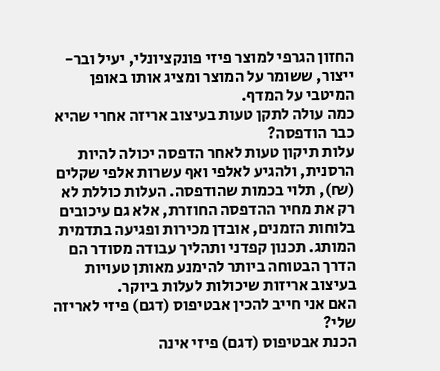החזון הגרפי למוצר פיזי פונקציונלי, יעיל ובר-ייצור, ששומר על המוצר ומציג אותו באופן המיטבי על המדף.
כמה עולה לתקן טעות בעיצוב אריזה אחרי שהיא כבר הודפסה?
עלות תיקון טעות לאחר הדפסה יכולה להיות הרסנית, ולהגיע לאלפי ואף עשרות אלפי שקלים (₪), תלוי בכמות שהודפסה. העלות כוללת לא רק את מחיר ההדפסה החוזרת, אלא גם עיכובים בלוחות הזמנים, אובדן מכירות ופגיעה בתדמית המותג. תכנון קפדני ותהליך עבודה מסודר הם הדרך הבטוחה ביותר להימנע מאותן טעויות בעיצוב אריזות שיכולות לעלות ביוקר.
האם אני חייב להכין אבטיפוס (דגם) פיזי לאריזה שלי?
הכנת אבטיפוס (דגם) פיזי אינה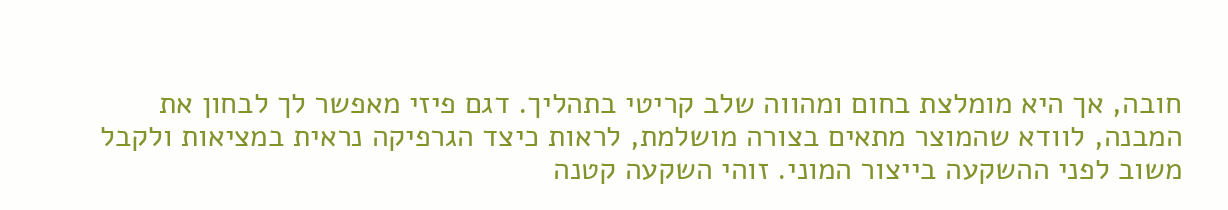חובה, אך היא מומלצת בחום ומהווה שלב קריטי בתהליך. דגם פיזי מאפשר לך לבחון את המבנה, לוודא שהמוצר מתאים בצורה מושלמת, לראות כיצד הגרפיקה נראית במציאות ולקבל משוב לפני ההשקעה בייצור המוני. זוהי השקעה קטנה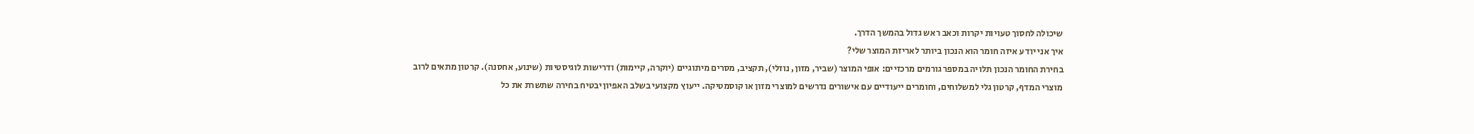שיכולה לחסוך טעויות יקרות וכאב ראש גדול בהמשך הדרך.
איך אני יודע איזה חומר הוא הנכון ביותר לאריזת המוצר שלי?
בחירת החומר הנכון תלויה במספר גורמים מרכזיים: אופי המוצר (שביר, מזון, נוזלי), תקציב, מסרים מיתוגיים (יוקרה, קיימות) ודרישות לוגיסטיות (שינוע, אחסנה). קרטון מתאים לרוב מוצרי המדף, קרטון גלי למשלוחים, וחומרים ייעודיים עם אישורים נדרשים למוצרי מזון או קוסמטיקה. ייעוץ מקצועי בשלב האפיון יבטיח בחירה שתשרת את כל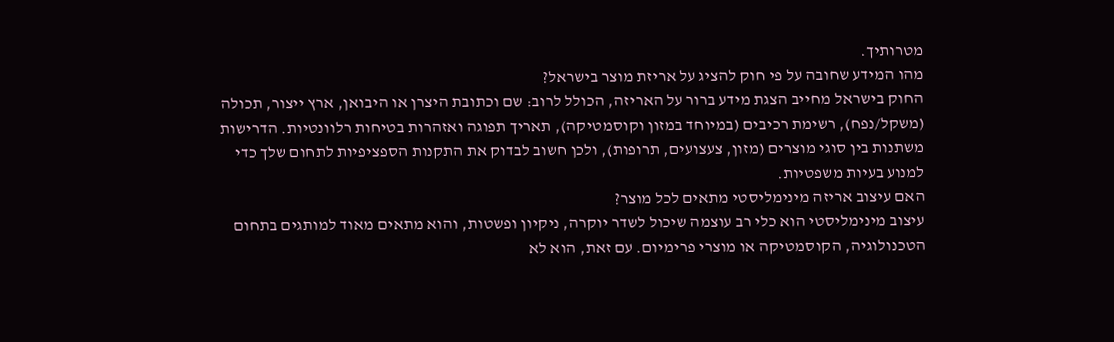מטרותיך.
מהו המידע שחובה על פי חוק להציג על אריזת מוצר בישראל?
החוק בישראל מחייב הצגת מידע ברור על האריזה, הכולל לרוב: שם וכתובת היצרן או היבואן, ארץ ייצור, תכולה (משקל/נפח), רשימת רכיבים (במיוחד במזון וקוסמטיקה), תאריך תפוגה ואזהרות בטיחות רלוונטיות. הדרישות משתנות בין סוגי מוצרים (מזון, צעצועים, תרופות), ולכן חשוב לבדוק את התקנות הספציפיות לתחום שלך כדי למנוע בעיות משפטיות.
האם עיצוב אריזה מינימליסטי מתאים לכל מוצר?
עיצוב מינימליסטי הוא כלי רב עוצמה שיכול לשדר יוקרה, ניקיון ופשטות, והוא מתאים מאוד למותגים בתחום הטכנולוגיה, הקוסמטיקה או מוצרי פרימיום. עם זאת, הוא לא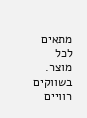מתאים לכל מוצר. בשווקים רוויים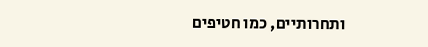ותחרותיים, כמו חטיפים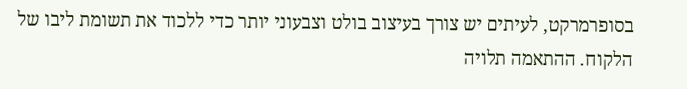בסופרמרקט, לעיתים יש צורך בעיצוב בולט וצבעוני יותר כדי ללכוד את תשומת ליבו של הלקוח. ההתאמה תלויה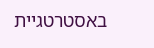באסטרטגיית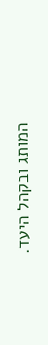המותג ובקהל היעד.